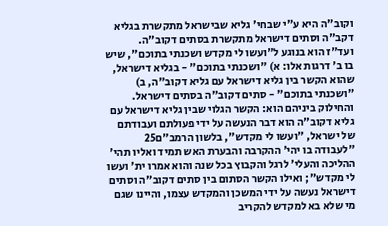וקוב"ה היא ע"י שבחי' גליא שבישראל מתקשרת בגליא דקב"ה וסתים דישראל מתקשרת בסתים דקוב"ה.
ועד"ז הוא בנוגע ל"ועשו לי מקדש ושכנתי בתוכם", שיש בו ב' דרגות אלו: א) "ושכנתי בתוכם" - בגליא דישראל, שהוא הקשר בין גליא דישראל עם גליא דקוב"ה, ב) "ושכנתי בתוכם" - סתים דקוב"ה בסתים דישראל.
והחילוק ביניהם הוא: הקשר הגלוי שבין גליא דישראל עם גליא דקוב"ה הוא דבר הנעשה על ידי פעולתם ועבודתם של ישראל, "ועשו לי מקדש", בלשון הרמב"ם25 "לעבודה בו יהי' ההקרבה והבערת האש תמיד ואליו תהי' ההליכה והעלי' לרגל והקבוץ בכל שנה והוא אמרו ית' ועשו לי מקדש"; ואילו הקשר הסתום בין סתים דקוב"ה וסתים דישראל נעשה על ידי המשכן והמקדש עצמו, והיינו שגם מי שלא בא למקדש להקריב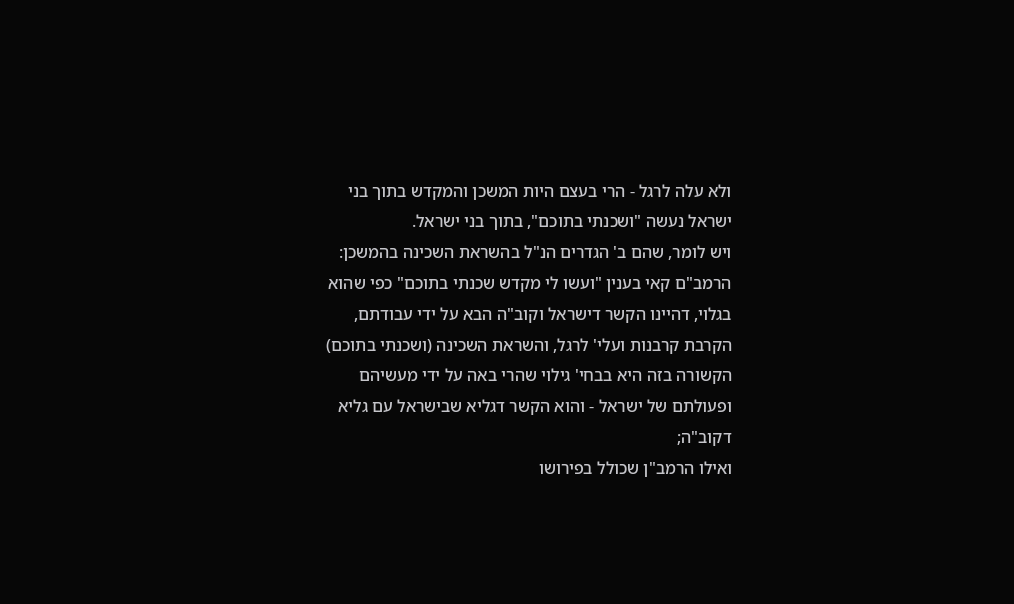ולא עלה לרגל - הרי בעצם היות המשכן והמקדש בתוך בני ישראל נעשה "ושכנתי בתוכם", בתוך בני ישראל.
ויש לומר, שהם ב' הגדרים הנ"ל בהשראת השכינה בהמשכן: הרמב"ם קאי בענין "ועשו לי מקדש שכנתי בתוכם" כפי שהוא בגלוי, דהיינו הקשר דישראל וקוב"ה הבא על ידי עבודתם, הקרבת קרבנות ועלי' לרגל, והשראת השכינה (ושכנתי בתוכם) הקשורה בזה היא בבחי' גילוי שהרי באה על ידי מעשיהם ופעולתם של ישראל - והוא הקשר דגליא שבישראל עם גליא דקוב"ה;
ואילו הרמב"ן שכולל בפירושו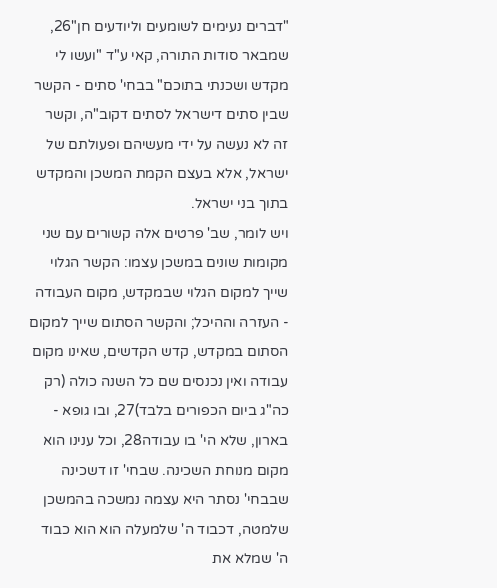"דברים נעימים לשומעים וליודעים חן"26, שמבאר סודות התורה, קאי ע"ד "ועשו לי מקדש ושכנתי בתוכם" בבחי' סתים - הקשר שבין סתים דישראל לסתים דקוב"ה, וקשר זה לא נעשה על ידי מעשיהם ופעולתם של ישראל, אלא בעצם הקמת המשכן והמקדש בתוך בני ישראל.
ויש לומר, שב' פרטים אלה קשורים עם שני מקומות שונים במשכן עצמו: הקשר הגלוי שייך למקום הגלוי שבמקדש, מקום העבודה - העזרה וההיכל; והקשר הסתום שייך למקום הסתום במקדש, קדש הקדשים, שאינו מקום עבודה ואין נכנסים שם כל השנה כולה (רק כה"ג ביום הכפורים בלבד)27, ובו גופא - בארון, שלא הי' בו עבודה28, וכל ענינו הוא מקום מנוחת השכינה. שבחי' זו דשכינה שבבחי' נסתר היא עצמה נמשכה בהמשכן שלמטה, דכבוד ה' שלמעלה הוא הוא כבוד ה' שמלא את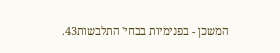המשכן - בפנימיות בבחי' התלבשות43.